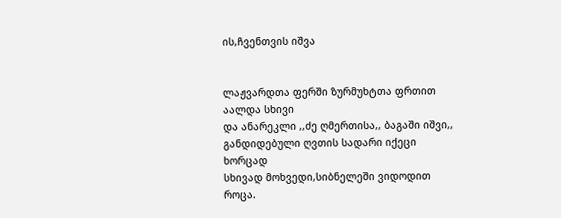ის,ჩვენთვის იშვა


ლაჟვარდთა ფერში ზურმუხტთა ფრთით აალდა სხივი
და ანარეკლი ,,ძე ღმერთისა,, ბაგაში იშვი,,
განდიდებული ღვთის სადარი იქეცი ხორცად
სხივად მოხვედი,სიბნელეში ვიდოდით როცა.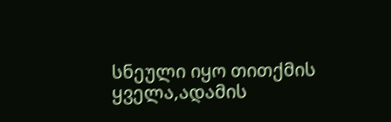სნეული იყო თითქმის ყველა,ადამის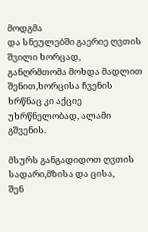მოდგმა
და სნეულებში გაერიე ღვთის შვილი ხორცად,
განღრმთომა მოხდა მადლით შენით,ხორცისა ჩვენის
ხრწნაც კი აქციე უხრწნელობად, ალამი გშვენის.

მსურს განგადიდოთ ღვთის სადარი,მზისა და ცისა,
შენ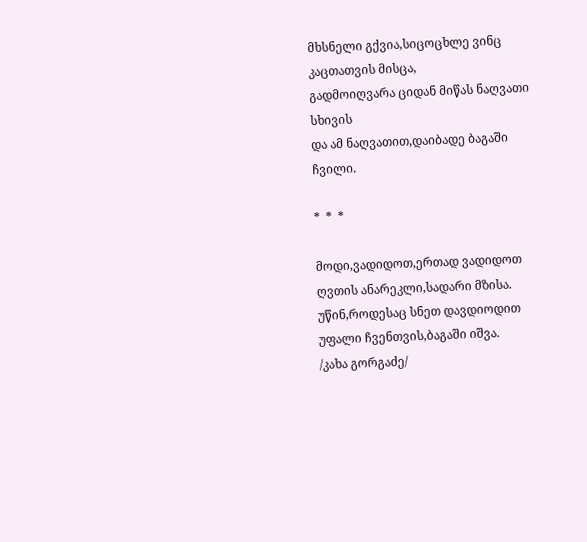მხსნელი გქვია,სიცოცხლე ვინც კაცთათვის მისცა,
გადმოიღვარა ციდან მიწას ნაღვათი სხივის
და ამ ნაღვათით,დაიბადე ბაგაში ჩვილი.

*  *  *

მოდი,ვადიდოთ,ერთად ვადიდოთ
ღვთის ანარეკლი,სადარი მზისა.
უწინ,როდესაც სნეთ დავდიოდით
უფალი ჩვენთვის,ბაგაში იშვა.
/კახა გორგაძე/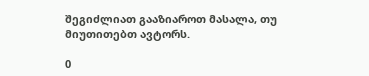შეგიძლიათ გააზიაროთ მასალა, თუ მიუთითებთ ავტორს.

0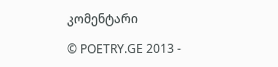კომენტარი

© POETRY.GE 2013 -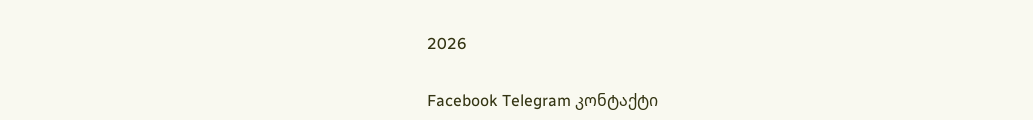2026

Facebook Telegram კონტაქტი